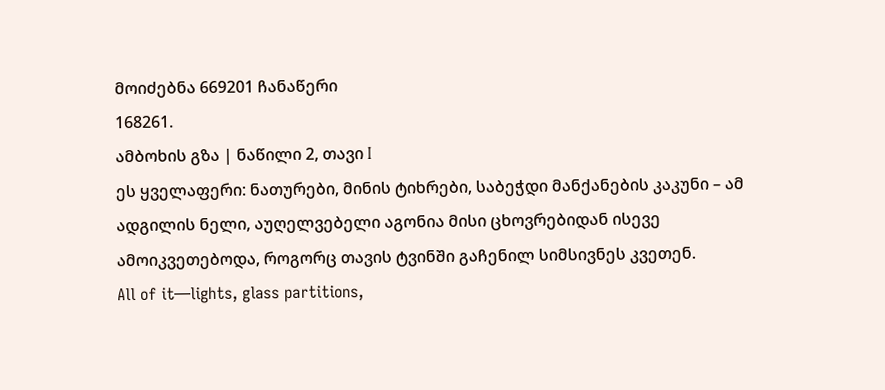მოიძებნა 669201 ჩანაწერი
168261.
ამბოხის გზა | ნაწილი 2, თავი I
ეს ყველაფერი: ნათურები, მინის ტიხრები, საბეჭდი მანქანების კაკუნი – ამ ადგილის ნელი, აუღელვებელი აგონია მისი ცხოვრებიდან ისევე ამოიკვეთებოდა, როგორც თავის ტვინში გაჩენილ სიმსივნეს კვეთენ.
All of it—lights, glass partitions,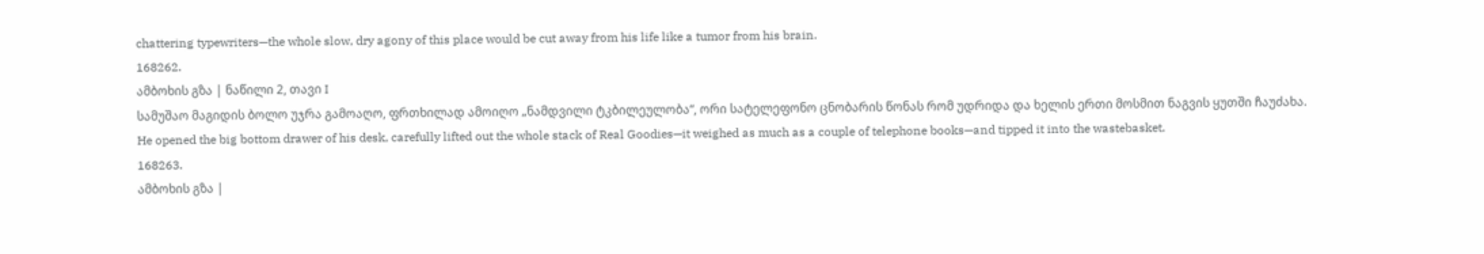chattering typewriters—the whole slow, dry agony of this place would be cut away from his life like a tumor from his brain.
168262.
ამბოხის გზა | ნაწილი 2, თავი I
სამუშაო მაგიდის ბოლო უჯრა გამოაღო, ფრთხილად ამოიღო „ნამდვილი ტკბილეულობა“, ორი სატელეფონო ცნობარის წონას რომ უდრიდა და ხელის ერთი მოსმით ნაგვის ყუთში ჩაუძახა.
He opened the big bottom drawer of his desk, carefully lifted out the whole stack of Real Goodies—it weighed as much as a couple of telephone books—and tipped it into the wastebasket.
168263.
ამბოხის გზა |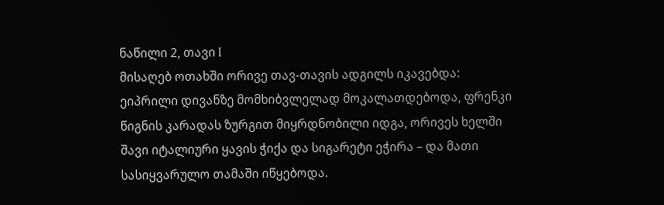ნაწილი 2, თავი I
მისაღებ ოთახში ორივე თავ-თავის ადგილს იკავებდა: ეიპრილი დივანზე მომხიბვლელად მოკალათდებოდა, ფრენკი წიგნის კარადას ზურგით მიყრდნობილი იდგა, ორივეს ხელში შავი იტალიური ყავის ჭიქა და სიგარეტი ეჭირა – და მათი სასიყვარულო თამაში იწყებოდა.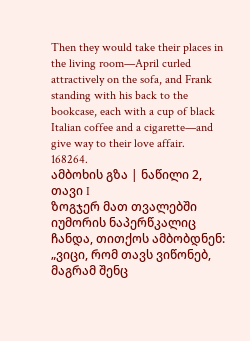Then they would take their places in the living room—April curled attractively on the sofa, and Frank standing with his back to the bookcase, each with a cup of black Italian coffee and a cigarette—and give way to their love affair.
168264.
ამბოხის გზა | ნაწილი 2, თავი I
ზოგჯერ მათ თვალებში იუმორის ნაპერწკალიც ჩანდა, თითქოს ამბობდნენ: „ვიცი, რომ თავს ვიწონებ, მაგრამ შენც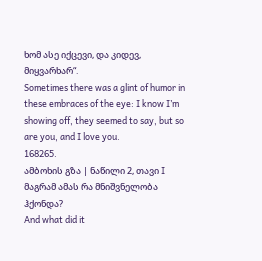ხომ ასე იქცევი, და კიდევ, მიყვარხარ“.
Sometimes there was a glint of humor in these embraces of the eye: I know I’m showing off, they seemed to say, but so are you, and I love you.
168265.
ამბოხის გზა | ნაწილი 2, თავი I
მაგრამ ამას რა მნიშვნელობა ჰქონდა?
And what did it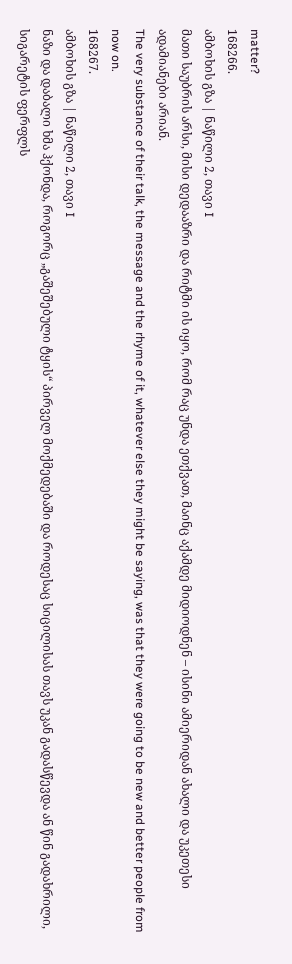matter?
168266.
ამბოხის გზა | ნაწილი 2, თავი I
მათი საუბრის არსი, მისი დედააზრი და რიტმი ის იყო, რომ რაც უნდა ეთქვათ, მაინც აქამდე მიდიოდნენ – ისინი ამიერიდან ახალი და უკეთესი ადამიანები არიან.
The very substance of their talk, the message and the rhyme of it, whatever else they might be saying, was that they were going to be new and better people from now on.
168267.
ამბოხის გზა | ნაწილი 2, თავი I
ნაზი და დაბალი ხმა ჰქონდა, როგორც „გაშეშებული ტყის“ პირველ მოქმედებაში და როდესაც სიცილისას თავს უკან გადასწევდა ან წინ გადახრილი, სიგარეტის ფერფლს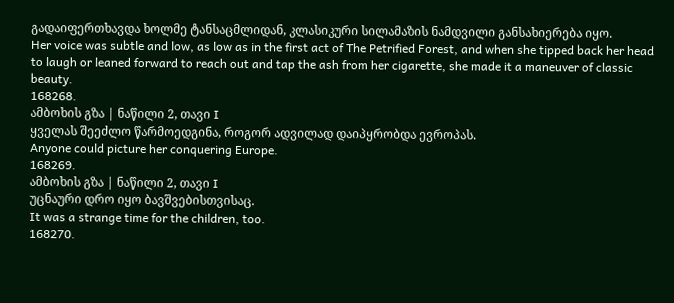გადაიფერთხავდა ხოლმე ტანსაცმლიდან, კლასიკური სილამაზის ნამდვილი განსახიერება იყო.
Her voice was subtle and low, as low as in the first act of The Petrified Forest, and when she tipped back her head to laugh or leaned forward to reach out and tap the ash from her cigarette, she made it a maneuver of classic beauty.
168268.
ამბოხის გზა | ნაწილი 2, თავი I
ყველას შეეძლო წარმოედგინა, როგორ ადვილად დაიპყრობდა ევროპას.
Anyone could picture her conquering Europe.
168269.
ამბოხის გზა | ნაწილი 2, თავი I
უცნაური დრო იყო ბავშვებისთვისაც.
It was a strange time for the children, too.
168270.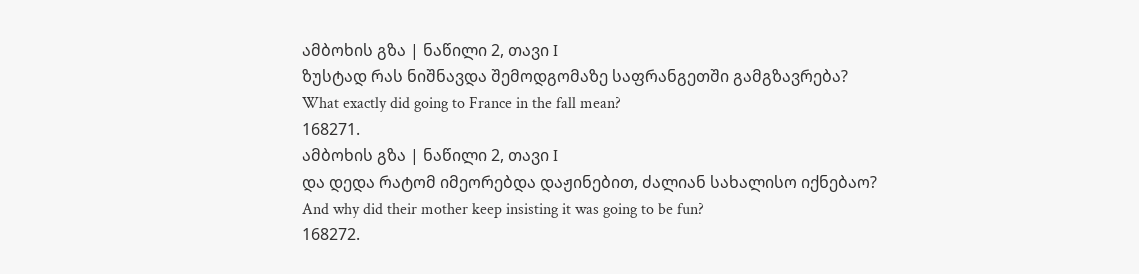ამბოხის გზა | ნაწილი 2, თავი I
ზუსტად რას ნიშნავდა შემოდგომაზე საფრანგეთში გამგზავრება?
What exactly did going to France in the fall mean?
168271.
ამბოხის გზა | ნაწილი 2, თავი I
და დედა რატომ იმეორებდა დაჟინებით, ძალიან სახალისო იქნებაო?
And why did their mother keep insisting it was going to be fun?
168272.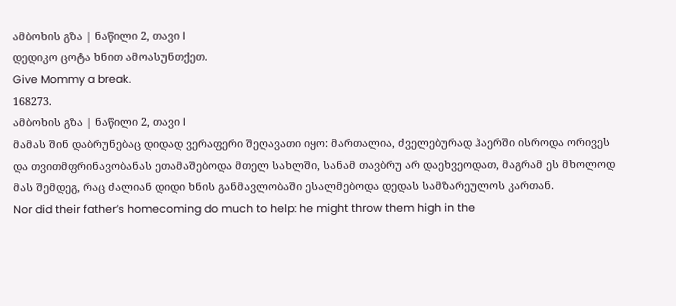ამბოხის გზა | ნაწილი 2, თავი I
დედიკო ცოტა ხნით ამოასუნთქეთ.
Give Mommy a break.
168273.
ამბოხის გზა | ნაწილი 2, თავი I
მამას შინ დაბრუნებაც დიდად ვერაფერი შეღავათი იყო: მართალია, ძველებურად ჰაერში ისროდა ორივეს და თვითმფრინავობანას ეთამაშებოდა მთელ სახლში, სანამ თავბრუ არ დაეხვეოდათ, მაგრამ ეს მხოლოდ მას შემდეგ, რაც ძალიან დიდი ხნის განმავლობაში ესალმებოდა დედას სამზარეულოს კართან.
Nor did their father’s homecoming do much to help: he might throw them high in the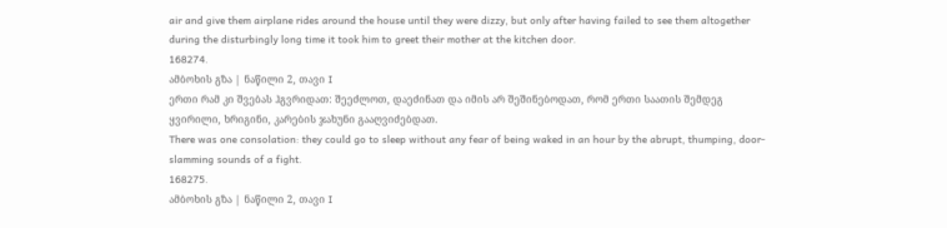air and give them airplane rides around the house until they were dizzy, but only after having failed to see them altogether during the disturbingly long time it took him to greet their mother at the kitchen door.
168274.
ამბოხის გზა | ნაწილი 2, თავი I
ერთი რამ კი შვებას ჰგვრიდათ: შეეძლოთ, დაეძინათ და იმის არ შეშინებოდათ, რომ ერთი საათის შემდეგ ყვირილი, ხრიგინი, კარების ჯახუნი გააღვიძებდათ.
There was one consolation: they could go to sleep without any fear of being waked in an hour by the abrupt, thumping, door-slamming sounds of a fight.
168275.
ამბოხის გზა | ნაწილი 2, თავი I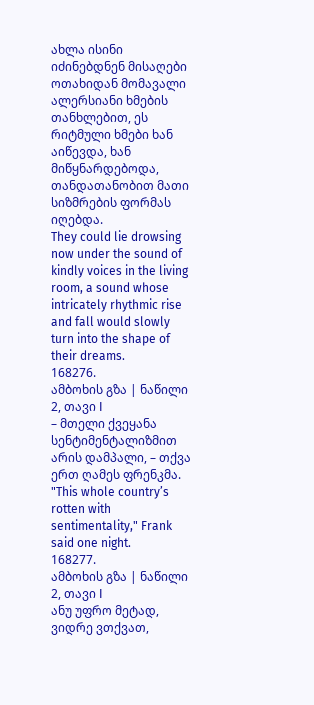ახლა ისინი იძინებდნენ მისაღები ოთახიდან მომავალი ალერსიანი ხმების თანხლებით, ეს რიტმული ხმები ხან აიწევდა, ხან მიწყნარდებოდა, თანდათანობით მათი სიზმრების ფორმას იღებდა.
They could lie drowsing now under the sound of kindly voices in the living room, a sound whose intricately rhythmic rise and fall would slowly turn into the shape of their dreams.
168276.
ამბოხის გზა | ნაწილი 2, თავი I
– მთელი ქვეყანა სენტიმენტალიზმით არის დამპალი, – თქვა ერთ ღამეს ფრენკმა.
"This whole country’s rotten with sentimentality," Frank said one night.
168277.
ამბოხის გზა | ნაწილი 2, თავი I
ანუ უფრო მეტად, ვიდრე ვთქვათ,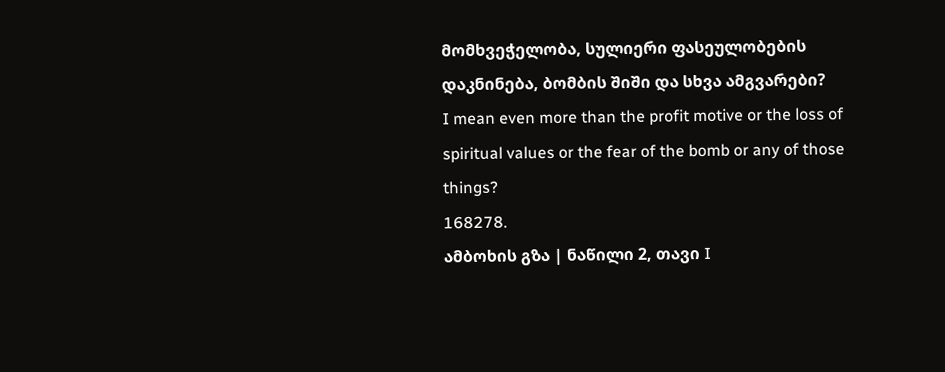მომხვეჭელობა, სულიერი ფასეულობების დაკნინება, ბომბის შიში და სხვა ამგვარები?
I mean even more than the profit motive or the loss of spiritual values or the fear of the bomb or any of those things?
168278.
ამბოხის გზა | ნაწილი 2, თავი I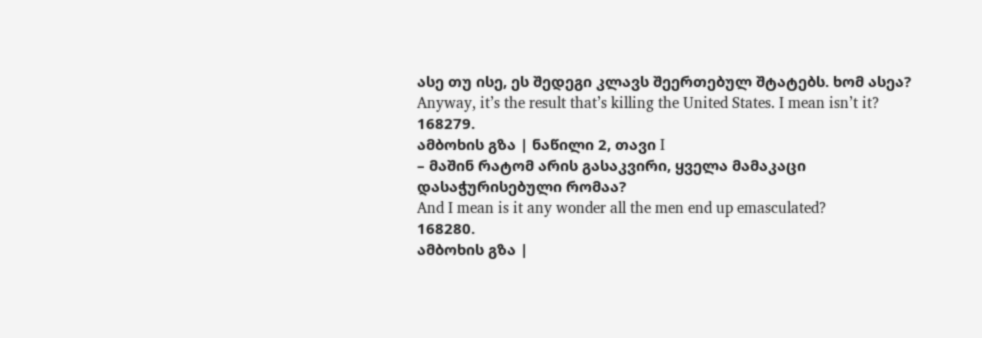ასე თუ ისე, ეს შედეგი კლავს შეერთებულ შტატებს. ხომ ასეა?
Anyway, it’s the result that’s killing the United States. I mean isn’t it?
168279.
ამბოხის გზა | ნაწილი 2, თავი I
– მაშინ რატომ არის გასაკვირი, ყველა მამაკაცი დასაჭურისებული რომაა?
And I mean is it any wonder all the men end up emasculated?
168280.
ამბოხის გზა |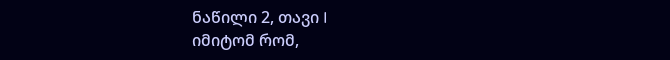ნაწილი 2, თავი I
იმიტომ რომ,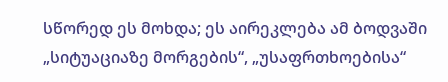სწორედ ეს მოხდა; ეს აირეკლება ამ ბოდვაში „სიტუაციაზე მორგების“, „უსაფრთხოებისა“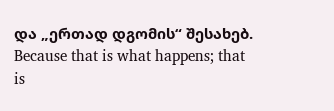და „ერთად დგომის“ შესახებ.
Because that is what happens; that is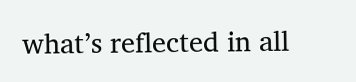what’s reflected in all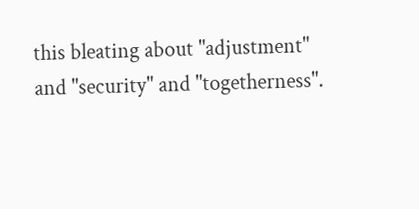this bleating about "adjustment" and "security" and "togetherness".